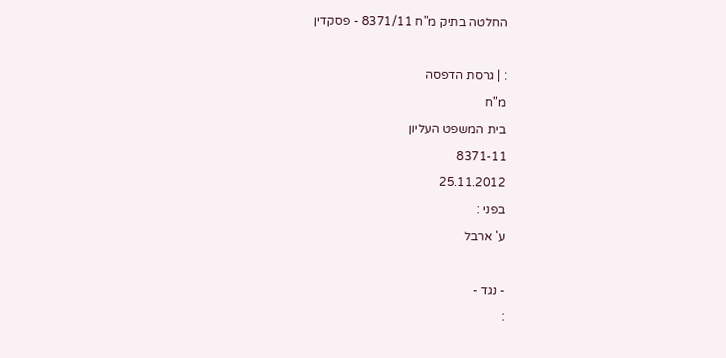החלטה בתיק מ"ח 8371/11 - פסקדין

: | גרסת הדפסה
מ"ח
בית המשפט העליון
8371-11
25.11.2012
בפני :
ע' ארבל

- נגד -
: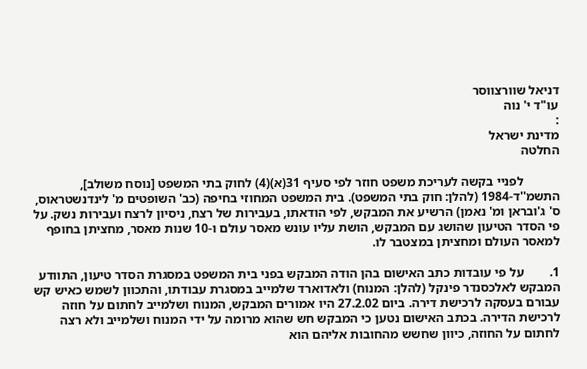דניאל שוורצווסר
עו"ד י' נוה
:
מדינת ישראל
החלטה

           לפניי בקשה לעריכת משפט חוזר לפי סעיף 31(א)(4) לחוק בתי המשפט [נוסח משולב], התשמ''ד-1984 (להלן: חוק בתי המשפט). בית המשפט המחוזי בחיפה (כב' השופטים מ' לינדנשטראוס, ס' ג'ובראן ומ' נאמן) הרשיע את המבקש, לפי הודאתו, בעבירות של רצח, ניסיון לרצח ועבירות נשק. על פי הסדר הטיעון שהושג עם המבקש, הושת עליו עונש מאסר עולם ו-10 שנות מאסר, מחציתן בחופף למאסר העולם ומחציתן במצטבר לו.

1.        על פי עובדות כתב האישום בהן הודה המבקש בפני בית המשפט במסגרת הסדר טיעון, התוודע המבקש לאלכסנדר פינקל (להלן: המנוח) ולאדוארד שלמייב במסגרת עבודתו, והתכוון לשמש כאיש קש עבורם בעסקה לרכישת דירה. ביום 27.2.02 היו אמורים המבקש, המנוח ושלמייב לחתום על חוזה לרכישת הדירה. בכתב האישום נטען כי המבקש חש שהוא מרומה על ידי המנוח ושלמייב ולא רצה לחתום על החוזה, כיוון שחשש מהחובות אליהם הוא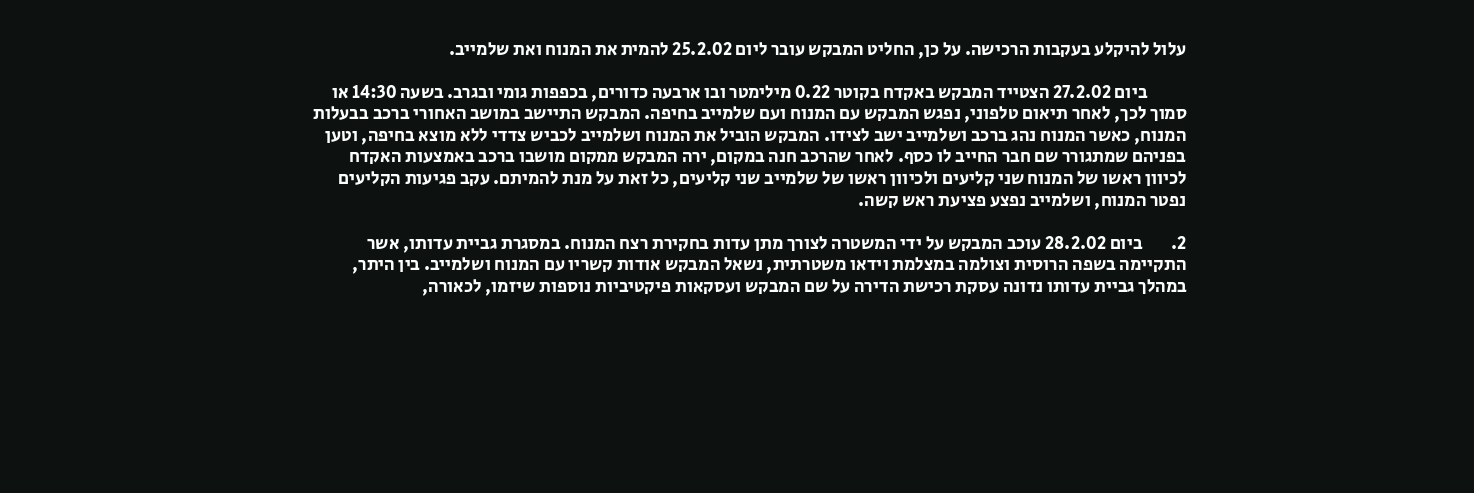עלול להיקלע בעקבות הרכישה. על כן, החליט המבקש עובר ליום 25.2.02 להמית את המנוח ואת שלמייב.

           ביום 27.2.02 הצטייד המבקש באקדח בקוטר 0.22 מילימטר ובו ארבעה כדורים, בכפפות גומי ובגרב. בשעה 14:30 או סמוך לכך, לאחר תיאום טלפוני, נפגש המבקש עם המנוח ועם שלמייב בחיפה. המבקש התיישב במושב האחורי ברכב בבעלות המנוח, כאשר המנוח נהג ברכב ושלמייב ישב לצידו. המבקש הוביל את המנוח ושלמייב לכביש צדדי ללא מוצא בחיפה, וטען בפניהם שמתגורר שם חבר החייב לו כסף. לאחר שהרכב חנה במקום, ירה המבקש ממקום מושבו ברכב באמצעות האקדח לכיוון ראשו של המנוח שני קליעים ולכיוון ראשו של שלמייב שני קליעים, כל זאת על מנת להמיתם. עקב פגיעות הקליעים נפטר המנוח, ושלמייב נפצע פציעת ראש קשה.

2.        ביום 28.2.02 עוכב המבקש על ידי המשטרה לצורך מתן עדות בחקירת רצח המנוח. במסגרת גביית עדותו, אשר התקיימה בשפה הרוסית וצולמה במצלמת וידאו משטרתית, נשאל המבקש אודות קשריו עם המנוח ושלמייב. בין היתר, במהלך גביית עדותו נדונה עסקת רכישת הדירה על שם המבקש ועסקאות פיקטיביות נוספות שיזמו, לכאורה,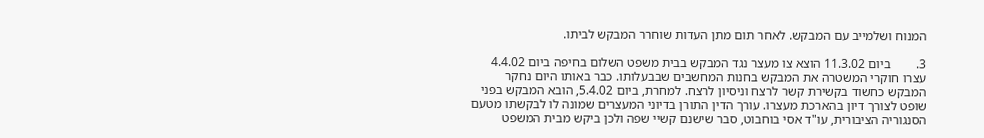המנוח ושלמייב עם המבקש. לאחר תום מתן העדות שוחרר המבקש לביתו.

3.        ביום 11.3.02 הוצא צו מעצר נגד המבקש בבית משפט השלום בחיפה ביום 4.4.02 עצרו חוקרי המשטרה את המבקש בחנות המחשבים שבבעלותו. כבר באותו היום נחקר המבקש כחשוד בקשירת קשר לרצח וניסיון לרצח. למחרת, ביום 5.4.02, הובא המבקש בפני שופט לצורך דיון בהארכת מעצרו. עורך הדין התורן בדיוני המעצרים שמונה לו לבקשתו מטעם הסנגוריה הציבורית, עו"ד אסי בוחבוט, סבר שישנם קשיי שפה ולכן ביקש מבית המשפט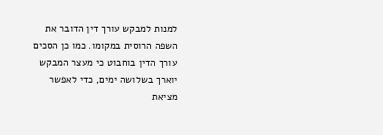למנות למבקש עורך דין הדובר את השפה הרוסית במקומו. כמו כן הסכים עורך הדין בוחבוט כי מעצר המבקש יוארך בשלושה ימים, כדי לאפשר מציאת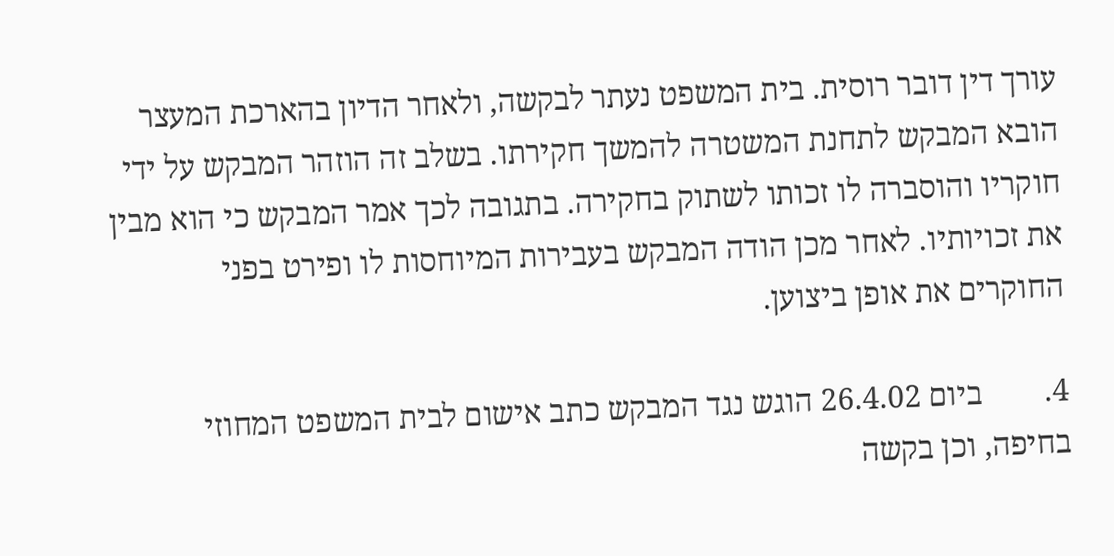עורך דין דובר רוסית. בית המשפט נעתר לבקשה, ולאחר הדיון בהארכת המעצר הובא המבקש לתחנת המשטרה להמשך חקירתו. בשלב זה הוזהר המבקש על ידי חוקריו והוסברה לו זכותו לשתוק בחקירה. בתגובה לכך אמר המבקש כי הוא מבין את זכויותיו. לאחר מכן הודה המבקש בעבירות המיוחסות לו ופירט בפני החוקרים את אופן ביצוען.

4.        ביום 26.4.02 הוגש נגד המבקש כתב אישום לבית המשפט המחוזי בחיפה, וכן בקשה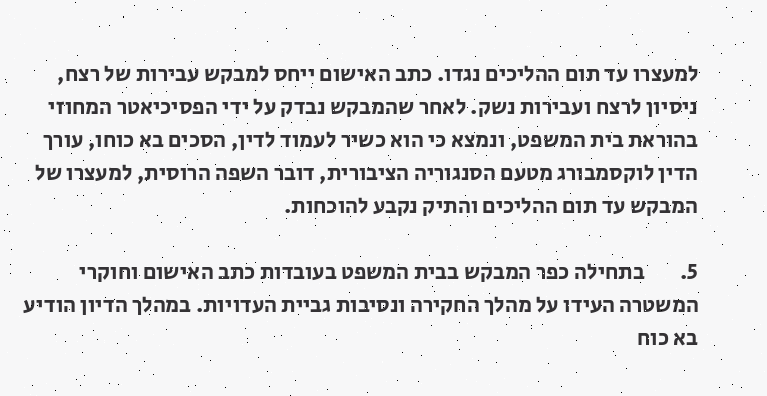למעצרו עד תום ההליכים נגדו. כתב האישום ייחס למבקש עבירות של רצח, ניסיון לרצח ועבירות נשק. לאחר שהמבקש נבדק על ידי הפסיכיאטר המחוזי בהוראת בית המשפט, ונמצא כי הוא כשיר לעמוד לדין, הסכים בא כוחו, עורך הדין לוקסמבורג מטעם הסנגוריה הציבורית, דובר השפה הרוסית, למעצרו של המבקש עד תום ההליכים והתיק נקבע להוכחות.

5.        בתחילה כפר המבקש בבית המשפט בעובדות כתב האישום וחוקרי המשטרה העידו על מהלך החקירה ונסיבות גביית העדויות. במהלך הדיון הודיע בא כוח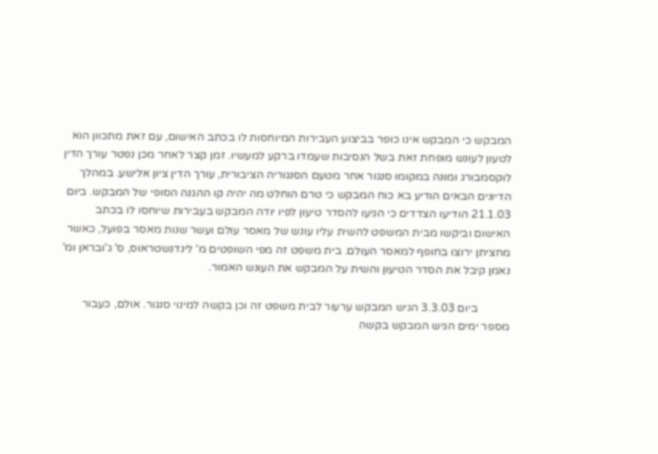המבקש כי המבקש אינו כופר בביצוע העבירות המיוחסות לו בכתב האישום, עם זאת מתכוון הוא לטעון לעונש מופחת זאת בשל הנסיבות שעמדו ברקע למעשיו. זמן קצר לאחר מכן נפטר עורך הדין לוקסמבורג ומונה במקומו סנגור אחר מטעם הסנגוריה הציבורית, עורך הדין ציון אלישע. במהלך הדיונים הבאים הודיע בא כוח המבקש כי טרם הוחלט מה יהיה קו ההגנה הסופי של המבקש. ביום 21.1.03 הודיעו הצדדים כי הגיעו להסדר טיעון לפיו יודה המבקש בעבירות שיוחסו לו בכתב האישום וביקשו מבית המשפט להשית עליו עונש של מאסר עולם ועשר שנות מאסר בפועל, כאשר מחציתן ירוצו בחופף למאסר העולם. בית משפט זה מפי השופטים מ' לינדנשטראוס, ס' ג'ובראן ומ' נאמן קיבל את הסדר הטיעון והשית על המבקש את העונש האמור.

           ביום 3.3.03 הגיש המבקש ערעור לבית משפט זה וכן בקשה למינוי סנגור. אולם, כעבור מספר ימים הגיש המבקש בקשה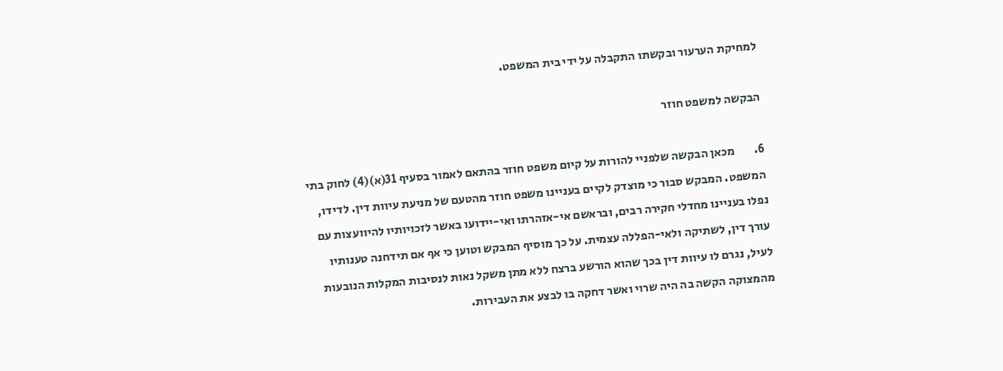למחיקת הערעור ובקשתו התקבלה על ידי בית המשפט.

הבקשה למשפט חוזר

6.        מכאן הבקשה שלפניי להורות על קיום משפט חוזר בהתאם לאמור בסעיף 31(א)(4) לחוק בתי המשפט. המבקש סבור כי מוצדק לקיים בעניינו משפט חוזר מהטעם של מניעת עיוות דין. לדידו, נפלו בעניינו מחדלי חקירה רבים, ובראשם אי-אזהרתו ואי-יידועו באשר לזכויותיו להיוועצות עם עורך דין, לשתיקה ולאי-הפללה עצמית. על כך מוסיף המבקש וטוען כי אף אם תידחנה טענותיו לעיל, נגרם לו עיוות דין בכך שהוא הורשע ברצח ללא מתן משקל נאות לנסיבות המקלות הנובעות מהמצוקה הקשה בה היה שרוי ואשר דחקה בו לבצע את העבירות.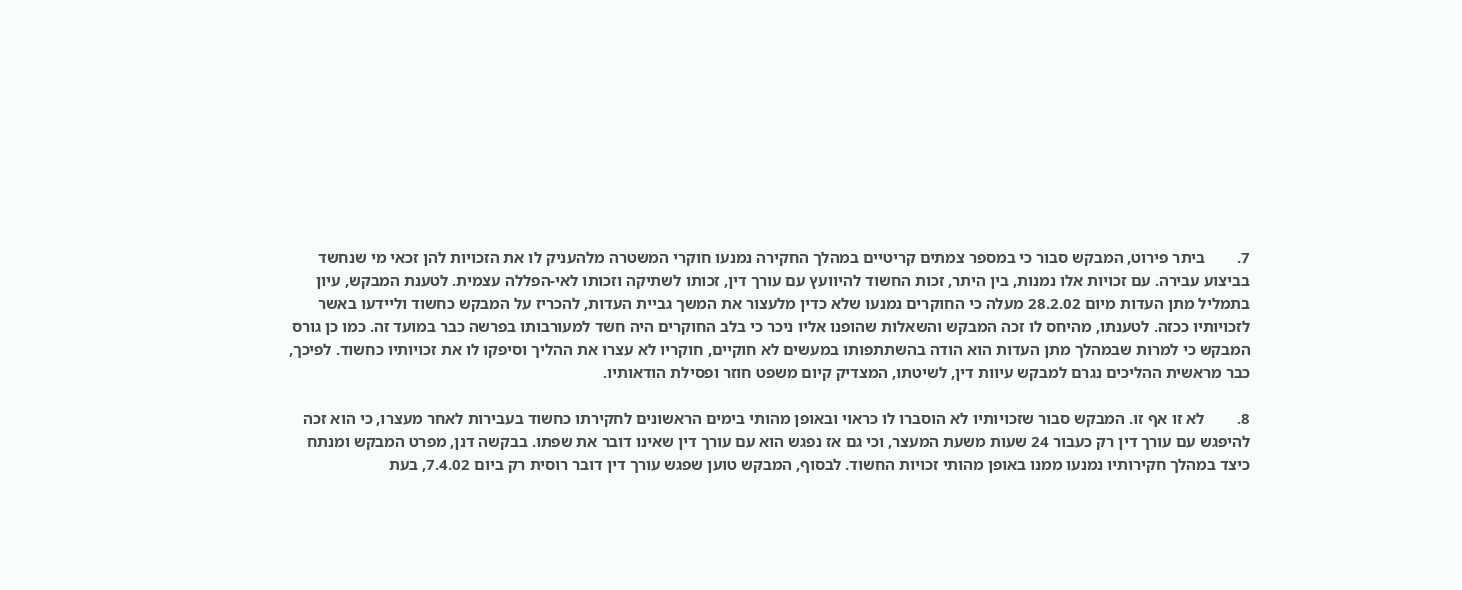7.        ביתר פירוט, המבקש סבור כי במספר צמתים קריטיים במהלך החקירה נמנעו חוקרי המשטרה מלהעניק לו את הזכויות להן זכאי מי שנחשד בביצוע עבירה. עם זכויות אלו נמנות, בין היתר, זכות החשוד להיוועץ עם עורך דין, זכותו לשתיקה וזכותו לאי-הפללה עצמית. לטענת המבקש, עיון בתמליל מתן העדות מיום 28.2.02 מעלה כי החוקרים נמנעו שלא כדין מלעצור את המשך גביית העדות, להכריז על המבקש כחשוד וליידעו באשר לזכויותיו ככזה. לטענתו, מהיחס לו זכה המבקש והשאלות שהופנו אליו ניכר כי בלב החוקרים היה חשד למעורבותו בפרשה כבר במועד זה. כמו כן גורס המבקש כי למרות שבמהלך מתן העדות הוא הודה בהשתתפותו במעשים לא חוקיים, חוקריו לא עצרו את ההליך וסיפקו לו את זכויותיו כחשוד. לפיכך, כבר מראשית ההליכים נגרם למבקש עיוות דין, לשיטתו, המצדיק קיום משפט חוזר ופסילת הודאותיו.

8.        לא זו אף זו. המבקש סבור שזכויותיו לא הוסברו לו כראוי ובאופן מהותי בימים הראשונים לחקירתו כחשוד בעבירות לאחר מעצרו, כי הוא זכה להיפגש עם עורך דין רק כעבור 24 שעות משעת המעצר, וכי גם אז נפגש הוא עם עורך דין שאינו דובר את שפתו. בבקשה דנן, מפרט המבקש ומנתח כיצד במהלך חקירותיו נמנעו ממנו באופן מהותי זכויות החשוד. לבסוף, המבקש טוען שפגש עורך דין דובר רוסית רק ביום 7.4.02, בעת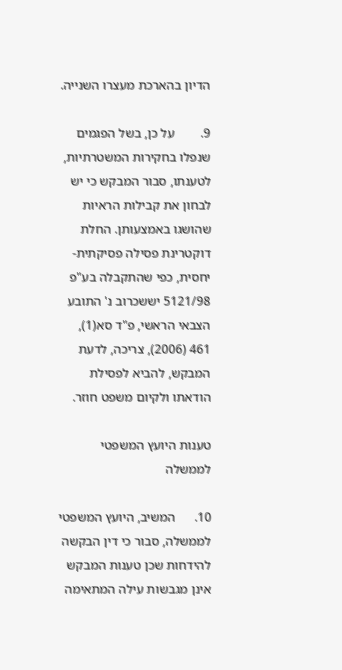הדיון בהארכת מעצרו השנייה.

9.        על כן, בשל הפגמים שנפלו בחקירות המשטרתיות, לטענתו, סבור המבקש כי יש לבחון את קבילות הראיות שהושגו באמצעותן. החלת דוקטרינת פסילה פסיקתית-יחסית, כפי שהתקבלה בע"פ 5121/98 יששכרוב נ' התובע הצבאי הראשי, פ"ד סא(1), 461 (2006), צריכה, לדעת המבקש, להביא לפסילת הודאתו ולקיום משפט חוזר.

טענות היועץ המשפטי לממשלה

10.      המשיב, היועץ המשפטי לממשלה, סבור כי דין הבקשה להידחות שכן טענות המבקש אינן מגבשות עילה המתאימה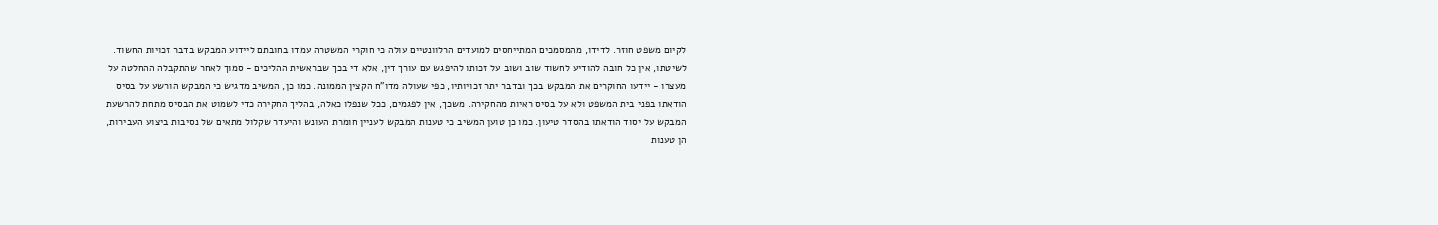לקיום משפט חוזר. לדידו, מהמסמכים המתייחסים למועדים הרלוונטיים עולה כי חוקרי המשטרה עמדו בחובתם ליידוע המבקש בדבר זכויות החשוד. לשיטתו, אין כל חובה להודיע לחשוד שוב ושוב על זכותו להיפגש עם עורך דין, אלא די בכך שבראשית ההליכים - סמוך לאחר שהתקבלה ההחלטה על מעצרו - יידעו החוקרים את המבקש בכך ובדבר יתר זכויותיו, כפי שעולה מדו"ח הקצין הממונה. כמו כן, המשיב מדגיש כי המבקש הורשע על בסיס הודאתו בפני בית המשפט ולא על בסיס ראיות מהחקירה. משכך, אין לפגמים, ככל שנפלו כאלה, בהליך החקירה כדי לשמוט את הבסיס מתחת להרשעת המבקש על יסוד הודאתו בהסדר טיעון. כמו כן טוען המשיב כי טענות המבקש לעניין חומרת העונש והיעדר שקלול מתאים של נסיבות ביצוע העבירות, הן טענות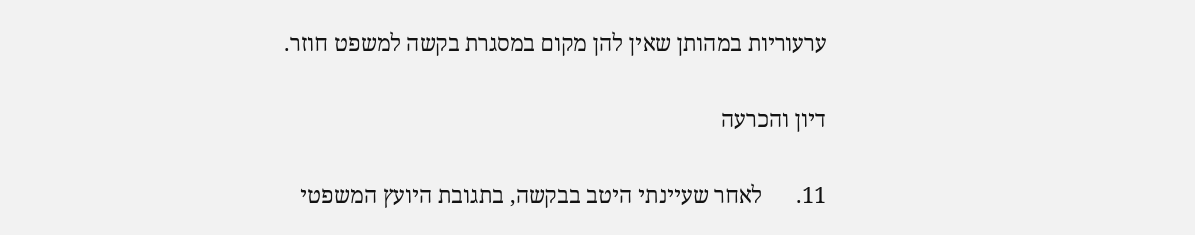ערעוריות במהותן שאין להן מקום במסגרת בקשה למשפט חוזר.

דיון והכרעה

11.      לאחר שעיינתי היטב בבקשה, בתגובת היועץ המשפטי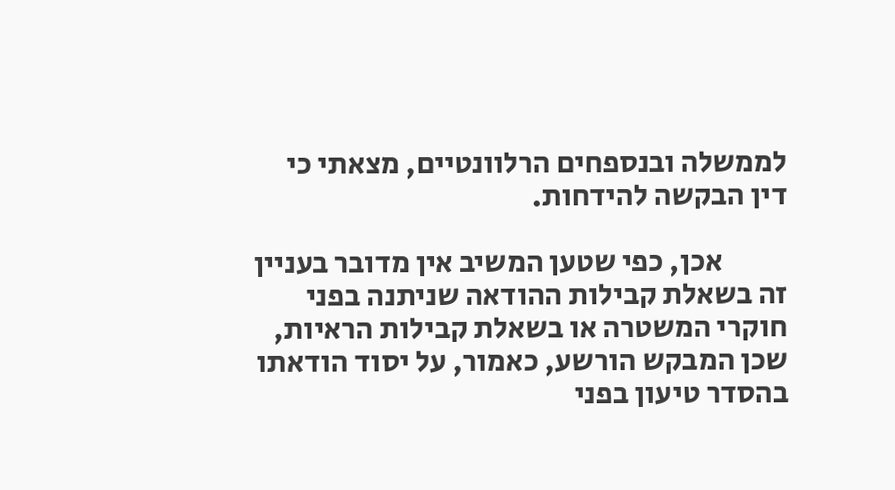לממשלה ובנספחים הרלוונטיים, מצאתי כי דין הבקשה להידחות.

           אכן, כפי שטען המשיב אין מדובר בעניין זה בשאלת קבילות ההודאה שניתנה בפני חוקרי המשטרה או בשאלת קבילות הראיות, שכן המבקש הורשע, כאמור, על יסוד הודאתו בהסדר טיעון בפני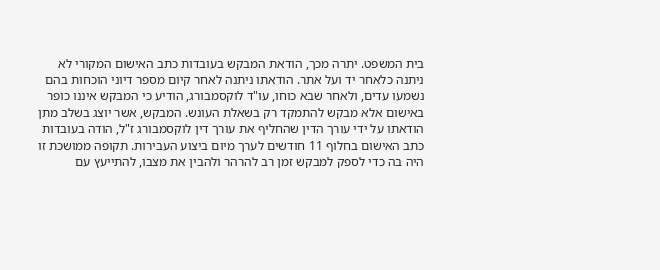בית המשפט. יתרה מכך, הודאת המבקש בעובדות כתב האישום המקורי לא ניתנה כלאחר יד ועל אתר. הודאתו ניתנה לאחר קיום מספר דיוני הוכחות בהם נשמעו עדים, ולאחר שבא כוחו, עו"ד לוקסמבורג, הודיע כי המבקש איננו כופר באישום אלא מבקש להתמקד רק בשאלת העונש. המבקש, אשר יוצג בשלב מתן הודאתו על ידי עורך הדין שהחליף את עורך דין לוקסמבורג ז"ל, הודה בעובדות כתב האישום בחלוף 11 חודשים לערך מיום ביצוע העבירות. תקופה ממושכת זו היה בה כדי לספק למבקש זמן רב להרהר ולהבין את מצבו, להתייעץ עם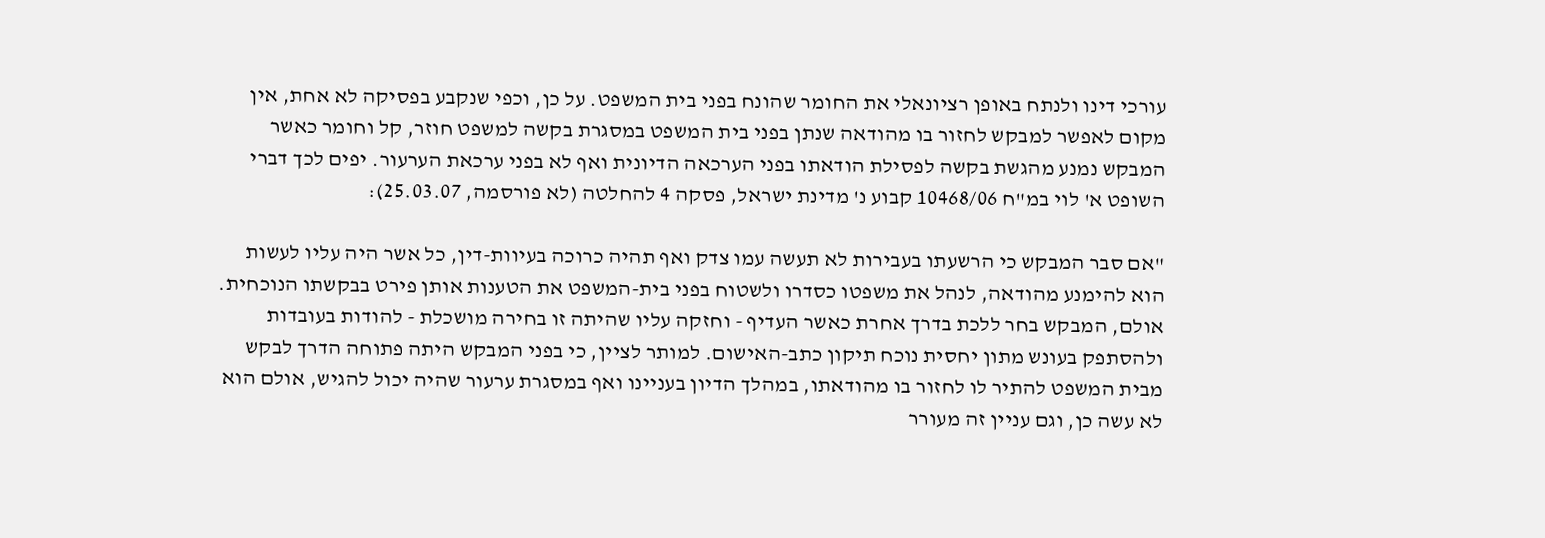עורכי דינו ולנתח באופן רציונאלי את החומר שהונח בפני בית המשפט. על כן, וכפי שנקבע בפסיקה לא אחת, אין מקום לאפשר למבקש לחזור בו מהודאה שנתן בפני בית המשפט במסגרת בקשה למשפט חוזר, קל וחומר כאשר המבקש נמנע מהגשת בקשה לפסילת הודאתו בפני הערכאה הדיונית ואף לא בפני ערכאת הערעור. יפים לכך דברי השופט א' לוי במ"ח 10468/06 קבוע נ' מדינת ישראל, פסקה 4 להחלטה (לא פורסמה, 25.03.07):

"אם סבר המבקש כי הרשעתו בעבירות לא תעשה עמו צדק ואף תהיה כרוכה בעיוות-דין, כל אשר היה עליו לעשות הוא להימנע מהודאה, לנהל את משפטו כסדרו ולשטוח בפני בית-המשפט את הטענות אותן פירט בבקשתו הנוכחית. אולם, המבקש בחר ללכת בדרך אחרת כאשר העדיף - וחזקה עליו שהיתה זו בחירה מושכלת - להודות בעובדות ולהסתפק בעונש מתון יחסית נוכח תיקון כתב-האישום. למותר לציין, כי בפני המבקש היתה פתוחה הדרך לבקש מבית המשפט להתיר לו לחזור בו מהודאתו, במהלך הדיון בעניינו ואף במסגרת ערעור שהיה יכול להגיש, אולם הוא לא עשה כן, וגם עניין זה מעורר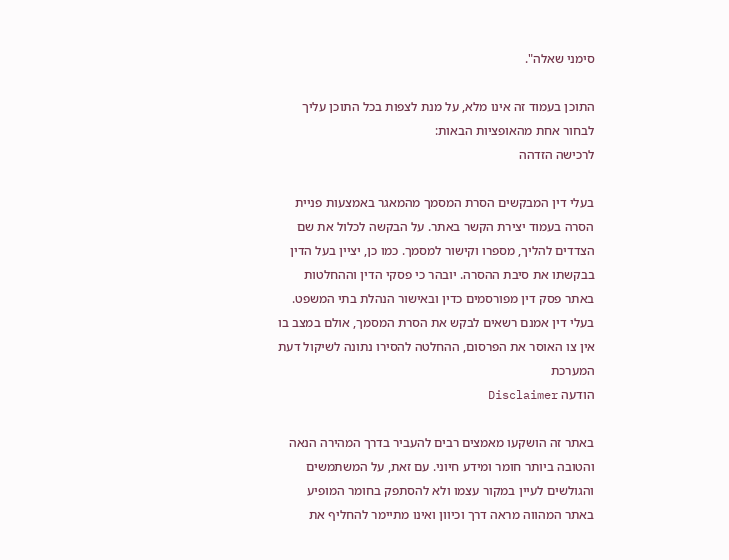סימני שאלה".

התוכן בעמוד זה אינו מלא, על מנת לצפות בכל התוכן עליך לבחור אחת מהאופציות הבאות:
לרכישה הזדהה

בעלי דין המבקשים הסרת המסמך מהמאגר באמצעות פניית הסרה בעמוד יצירת הקשר באתר. על הבקשה לכלול את שם הצדדים להליך, מספרו וקישור למסמך. כמו כן, יציין בעל הדין בבקשתו את סיבת ההסרה. יובהר כי פסקי הדין וההחלטות באתר פסק דין מפורסמים כדין ובאישור הנהלת בתי המשפט. בעלי דין אמנם רשאים לבקש את הסרת המסמך, אולם במצב בו אין צו האוסר את הפרסום, ההחלטה להסירו נתונה לשיקול דעת המערכת
הודעה Disclaimer

באתר זה הושקעו מאמצים רבים להעביר בדרך המהירה הנאה והטובה ביותר חומר ומידע חיוני. עם זאת, על המשתמשים והגולשים לעיין במקור עצמו ולא להסתפק בחומר המופיע באתר המהווה מראה דרך וכיוון ואינו מתיימר להחליף את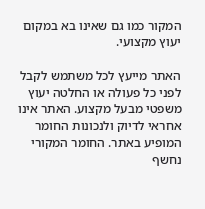המקור כמו גם שאינו בא במקום יעוץ מקצועי.

האתר מייעץ לכל משתמש לקבל לפני כל פעולה או החלטה יעוץ משפטי מבעל מקצוע. האתר אינו אחראי לדיוק ולנכונות החומר המופיע באתר. החומר המקורי נחשף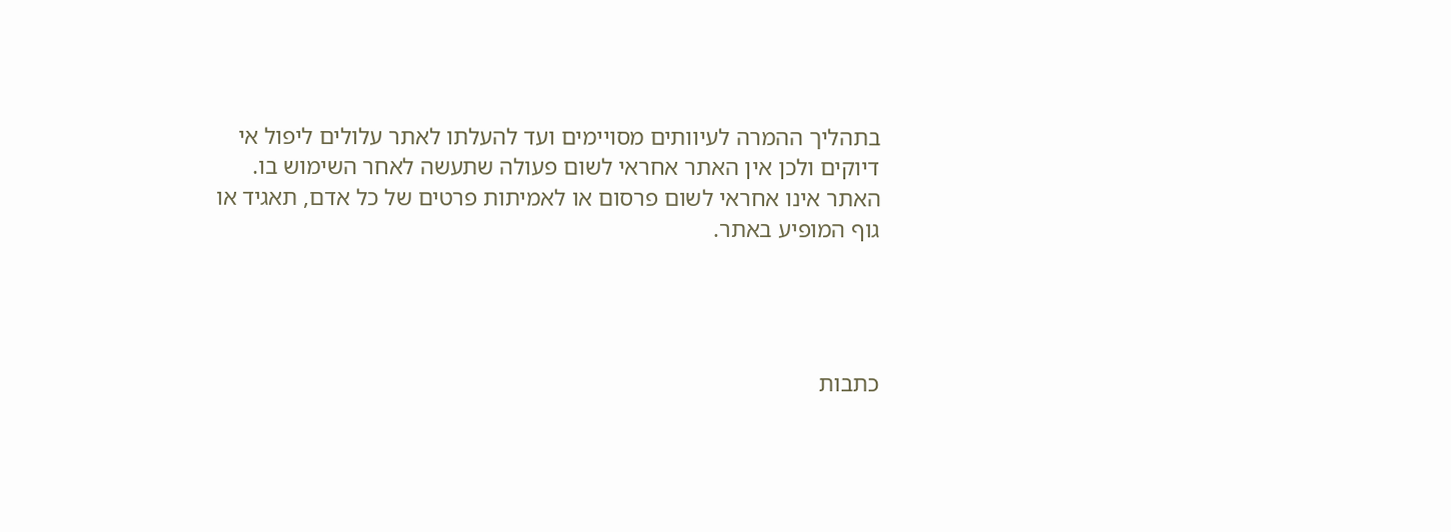בתהליך ההמרה לעיוותים מסויימים ועד להעלתו לאתר עלולים ליפול אי דיוקים ולכן אין האתר אחראי לשום פעולה שתעשה לאחר השימוש בו. האתר אינו אחראי לשום פרסום או לאמיתות פרטים של כל אדם, תאגיד או גוף המופיע באתר.




כתבות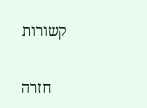קשורות

    חזרה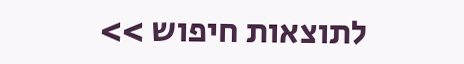לתוצאות חיפוש >>